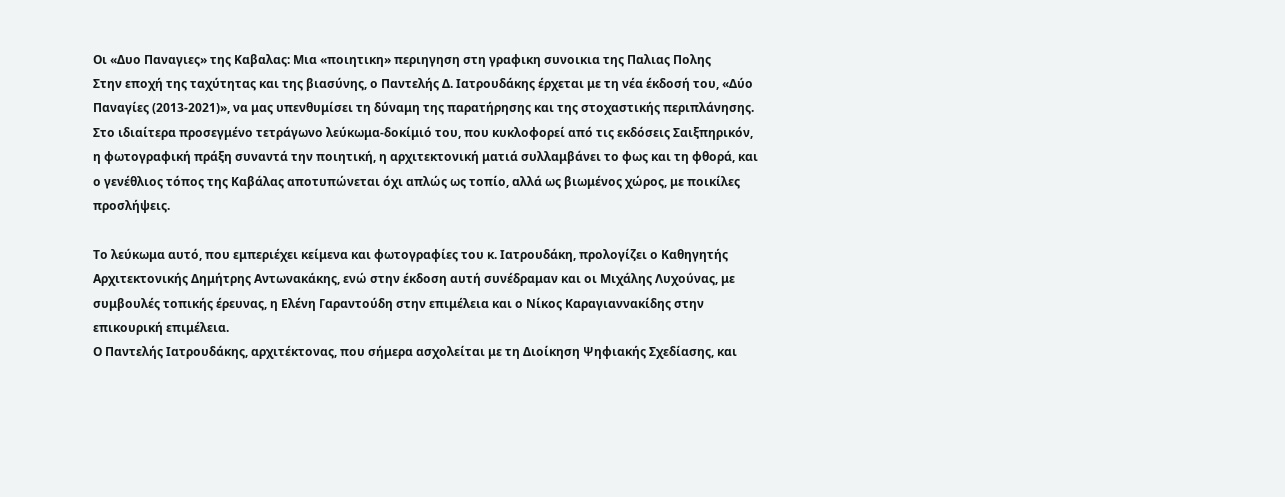Οι «Δυο Παναγιες» της Καβαλας: Μια «ποιητικη» περιηγηση στη γραφικη συνοικια της Παλιας Πολης
Στην εποχή της ταχύτητας και της βιασύνης, ο Παντελής Δ. Ιατρουδάκης έρχεται με τη νέα έκδοσή του, «Δύο Παναγίες (2013-2021)», να μας υπενθυμίσει τη δύναμη της παρατήρησης και της στοχαστικής περιπλάνησης. Στο ιδιαίτερα προσεγμένο τετράγωνο λεύκωμα-δοκίμιό του, που κυκλοφορεί από τις εκδόσεις Σαιξπηρικόν, η φωτογραφική πράξη συναντά την ποιητική, η αρχιτεκτονική ματιά συλλαμβάνει το φως και τη φθορά, και ο γενέθλιος τόπος της Καβάλας αποτυπώνεται όχι απλώς ως τοπίο, αλλά ως βιωμένος χώρος, με ποικίλες προσλήψεις.

Το λεύκωμα αυτό, που εμπεριέχει κείμενα και φωτογραφίες του κ. Ιατρουδάκη, προλογίζει ο Καθηγητής Αρχιτεκτονικής Δημήτρης Αντωνακάκης, ενώ στην έκδοση αυτή συνέδραμαν και οι Μιχάλης Λυχούνας, με συμβουλές τοπικής έρευνας, η Ελένη Γαραντούδη στην επιμέλεια και ο Νίκος Καραγιαννακίδης στην επικουρική επιμέλεια.
Ο Παντελής Ιατρουδάκης, αρχιτέκτονας, που σήμερα ασχολείται με τη Διοίκηση Ψηφιακής Σχεδίασης, και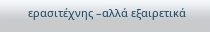ερασιτέχνης –αλλά εξαιρετικά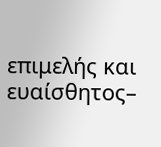επιμελής και ευαίσθητος–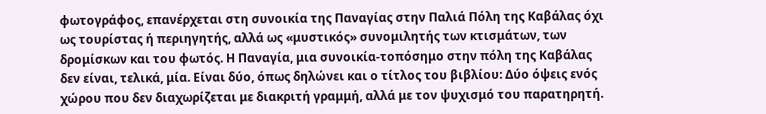φωτογράφος, επανέρχεται στη συνοικία της Παναγίας στην Παλιά Πόλη της Καβάλας όχι ως τουρίστας ή περιηγητής, αλλά ως «μυστικός» συνομιλητής των κτισμάτων, των δρομίσκων και του φωτός. Η Παναγία, μια συνοικία-τοπόσημο στην πόλη της Καβάλας δεν είναι, τελικά, μία. Είναι δύο, όπως δηλώνει και ο τίτλος του βιβλίου: Δύο όψεις ενός χώρου που δεν διαχωρίζεται με διακριτή γραμμή, αλλά με τον ψυχισμό του παρατηρητή.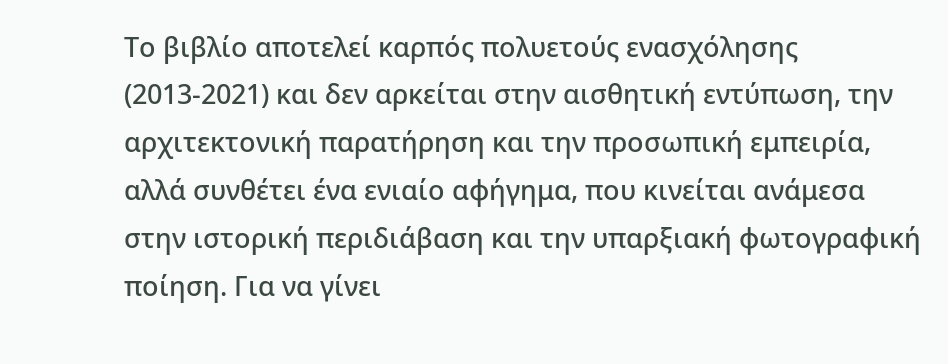Το βιβλίο αποτελεί καρπός πολυετούς ενασχόλησης (2013-2021) και δεν αρκείται στην αισθητική εντύπωση, την αρχιτεκτονική παρατήρηση και την προσωπική εμπειρία, αλλά συνθέτει ένα ενιαίο αφήγημα, που κινείται ανάμεσα στην ιστορική περιδιάβαση και την υπαρξιακή φωτογραφική ποίηση. Για να γίνει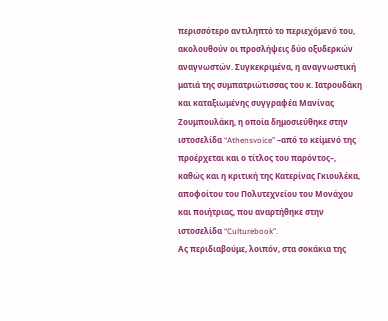περισσότερο αντιληπτό το περιεχόμενό του, ακολουθούν οι προσλήψεις δύο οξυδερκών αναγνωστών. Συγκεκριμένα, η αναγνωστική ματιά της συμπατριώτισσας του κ. Ιατρουδάκη και καταξιωμένης συγγραφέα Μανίνας Ζουμπουλάκη, η οποία δημοσιεύθηκε στην ιστοσελίδα “Athensvoice” –από το κείμενό της προέρχεται και ο τίτλος του παρόντος–, καθώς και η κριτική της Κατερίνας Γκιουλέκα, αποφοίτου του Πολυτεχνείου του Μονάχου και ποιήτριας, που αναρτήθηκε στην ιστοσελίδα “Culturebook”.
Ας περιδιαβούμε, λοιπόν, στα σοκάκια της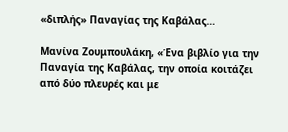«διπλής» Παναγίας της Καβάλας…

Μανίνα Ζουμπουλάκη, «Ένα βιβλίο για την Παναγία της Καβάλας, την οποία κοιτάζει από δύο πλευρές και με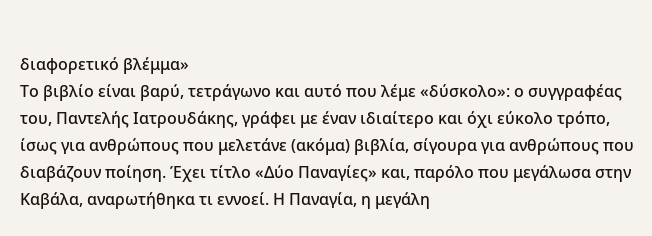διαφορετικό βλέμμα»
Το βιβλίο είναι βαρύ, τετράγωνο και αυτό που λέμε «δύσκολο»: ο συγγραφέας του, Παντελής Ιατρουδάκης, γράφει με έναν ιδιαίτερο και όχι εύκολο τρόπο, ίσως για ανθρώπους που μελετάνε (ακόμα) βιβλία, σίγουρα για ανθρώπους που διαβάζουν ποίηση. Έχει τίτλο «Δύο Παναγίες» και, παρόλο που μεγάλωσα στην Καβάλα, αναρωτήθηκα τι εννοεί. Η Παναγία, η μεγάλη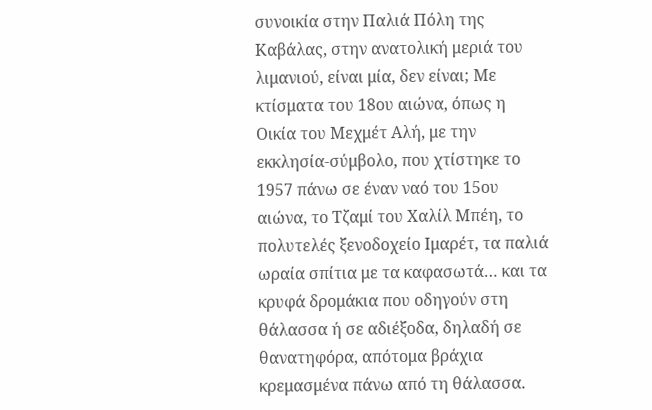συνοικία στην Παλιά Πόλη της Καβάλας, στην ανατολική μεριά του λιμανιού, είναι μία, δεν είναι; Με κτίσματα του 18ου αιώνα, όπως η Οικία του Μεχμέτ Αλή, με την εκκλησία-σύμβολο, που χτίστηκε το 1957 πάνω σε έναν ναό του 15ου αιώνα, το Τζαμί του Χαλίλ Μπέη, το πολυτελές ξενοδοχείο Ιμαρέτ, τα παλιά ωραία σπίτια με τα καφασωτά… και τα κρυφά δρομάκια που οδηγούν στη θάλασσα ή σε αδιέξοδα, δηλαδή σε θανατηφόρα, απότομα βράχια κρεμασμένα πάνω από τη θάλασσα.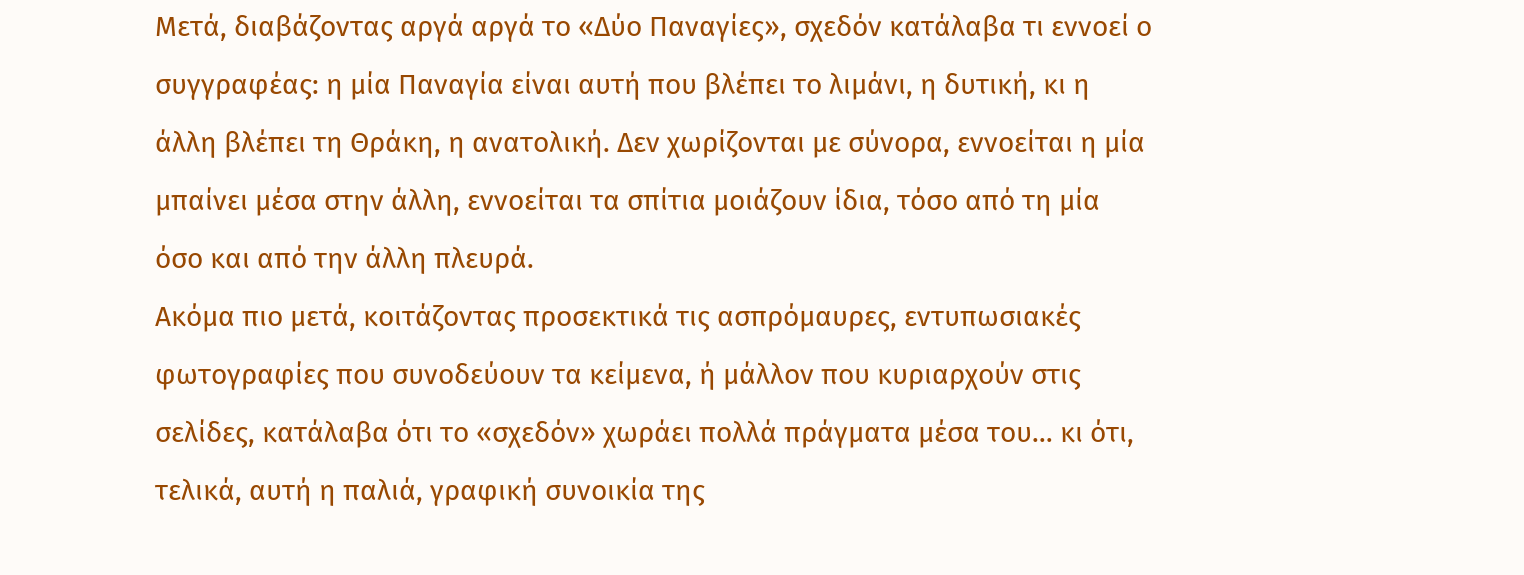Μετά, διαβάζοντας αργά αργά το «Δύο Παναγίες», σχεδόν κατάλαβα τι εννοεί ο συγγραφέας: η μία Παναγία είναι αυτή που βλέπει το λιμάνι, η δυτική, κι η άλλη βλέπει τη Θράκη, η ανατολική. Δεν χωρίζονται με σύνορα, εννοείται η μία μπαίνει μέσα στην άλλη, εννοείται τα σπίτια μοιάζουν ίδια, τόσο από τη μία όσο και από την άλλη πλευρά.
Ακόμα πιο μετά, κοιτάζοντας προσεκτικά τις ασπρόμαυρες, εντυπωσιακές φωτογραφίες που συνοδεύουν τα κείμενα, ή μάλλον που κυριαρχούν στις σελίδες, κατάλαβα ότι το «σχεδόν» χωράει πολλά πράγματα μέσα του… κι ότι, τελικά, αυτή η παλιά, γραφική συνοικία της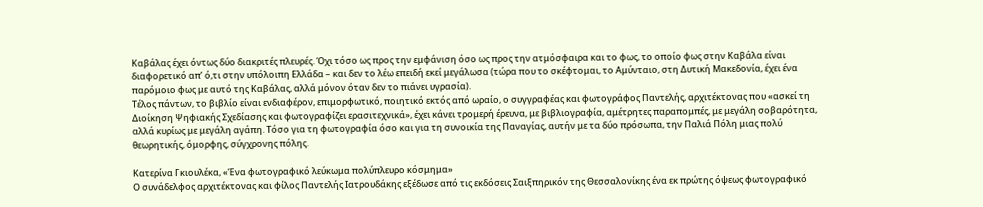Καβάλας έχει όντως δύο διακριτές πλευρές. Όχι τόσο ως προς την εμφάνιση όσο ως προς την ατμόσφαιρα και το φως, το οποίο φως στην Καβάλα είναι διαφορετικό απ’ ό,τι στην υπόλοιπη Ελλάδα – και δεν το λέω επειδή εκεί μεγάλωσα (τώρα που το σκέφτομαι, το Αμύνταιο, στη Δυτική Μακεδονία, έχει ένα παρόμοιο φως με αυτό της Καβάλας, αλλά μόνον όταν δεν το πιάνει υγρασία).
Τέλος πάντων, το βιβλίο είναι ενδιαφέρον, επιμορφωτικό, ποιητικό εκτός από ωραίο, ο συγγραφέας και φωτογράφος Παντελής, αρχιτέκτονας που «ασκεί τη Διοίκηση Ψηφιακής Σχεδίασης και φωτογραφίζει ερασιτεχνικά», έχει κάνει τρομερή έρευνα, με βιβλιογραφία, αμέτρητες παραπομπές, με μεγάλη σοβαρότητα, αλλά κυρίως με μεγάλη αγάπη. Τόσο για τη φωτογραφία όσο και για τη συνοικία της Παναγίας, αυτήν με τα δύο πρόσωπα, την Παλιά Πόλη μιας πολύ θεωρητικής, όμορφης, σύγχρονης πόλης.

Κατερίνα Γκιουλέκα, «Ένα φωτογραφικό λεύκωμα πολύπλευρο κόσμημα»
Ο συνάδελφος αρχιτέκτονας και φίλος Παντελής Ιατρουδάκης εξέδωσε από τις εκδόσεις Σαιξπηρικόν της Θεσσαλονίκης ένα εκ πρώτης όψεως φωτογραφικό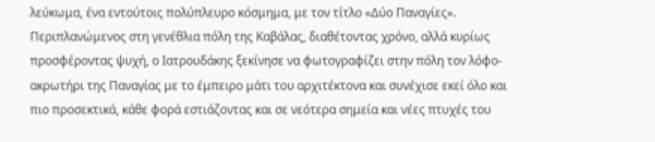λεύκωμα, ένα εντούτοις πολύπλευρο κόσμημα, με τον τίτλο «Δύο Παναγίες».
Περιπλανώμενος στη γενέθλια πόλη της Καβάλας, διαθέτοντας χρόνο, αλλά κυρίως προσφέροντας ψυχή, ο Ιατρουδάκης ξεκίνησε να φωτογραφίζει στην πόλη τον λόφο-ακρωτήρι της Παναγίας με το έμπειρο μάτι του αρχιτέκτονα και συνέχισε εκεί όλο και πιο προσεκτικά, κάθε φορά εστιάζοντας και σε νεότερα σημεία και νέες πτυχές του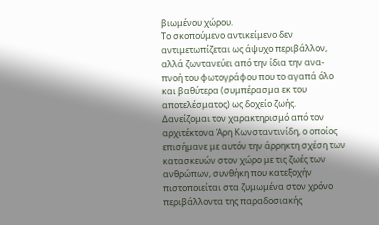βιωμένου χώρου.
Το σκοπούμενο αντικείμενο δεν αντιμετωπίζεται ως άψυχο περιβάλλον, αλλά ζωντανεύει από την ίδια την ανα-πνοή του φωτογράφου που το αγαπά όλο και βαθύτερα (συμπέρασμα εκ του αποτελέσματος) ως δοχείο ζωής. Δανείζομαι τον χαρακτηρισμό από τον αρχιτέκτονα Άρη Κωνσταντινίδη, ο οποίος επισήμανε με αυτόν την άρρηκτη σχέση των κατασκευών στον χώρο με τις ζωές των ανθρώπων, συνθήκη που κατεξοχήν πιστοποιείται στα ζυμωμένα στον χρόνο περιβάλλοντα της παραδοσιακής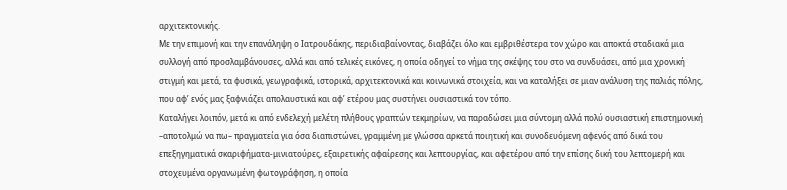αρχιτεκτονικής.
Με την επιμονή και την επανάληψη ο Ιατρουδάκης, περιδιαβαίνοντας, διαβάζει όλο και εμβριθέστερα τον χώρο και αποκτά σταδιακά μια συλλογή από προσλαμβάνουσες, αλλά και από τελικές εικόνες, η οποία οδηγεί το νήμα της σκέψης του στο να συνδυάσει, από μια χρονική στιγμή και μετά, τα φυσικά, γεωγραφικά, ιστορικά, αρχιτεκτονικά και κοινωνικά στοιχεία, και να καταλήξει σε μιαν ανάλυση της παλιάς πόλης, που αφ’ ενός μας ξαφνιάζει απολαυστικά και αφ’ ετέρου μας συστήνει ουσιαστικά τον τόπο.
Καταλήγει λοιπόν, μετά κι από ενδελεχή μελέτη πλήθους γραπτών τεκμηρίων, να παραδώσει μια σύντομη αλλά πολύ ουσιαστική επιστημονική –αποτολμώ να πω– πραγματεία για όσα διαπιστώνει, γραμμένη με γλώσσα αρκετά ποιητική και συνοδευόμενη αφενός από δικά του επεξηγηματικά σκαριφήματα-μινιατούρες, εξαιρετικής αφαίρεσης και λεπτουργίας, και αφετέρου από την επίσης δική του λεπτομερή και στοχευμένα οργανωμένη φωτογράφηση, η οποία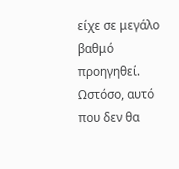είχε σε μεγάλο βαθμό προηγηθεί.
Ωστόσο, αυτό που δεν θα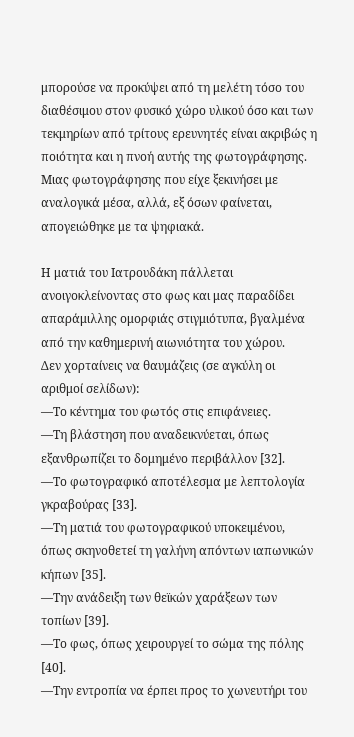μπορούσε να προκύψει από τη μελέτη τόσο του διαθέσιμου στον φυσικό χώρο υλικού όσο και των τεκμηρίων από τρίτους ερευνητές είναι ακριβώς η ποιότητα και η πνοή αυτής της φωτογράφησης. Μιας φωτογράφησης που είχε ξεκινήσει με αναλογικά μέσα, αλλά, εξ όσων φαίνεται, απογειώθηκε με τα ψηφιακά.

Η ματιά του Ιατρουδάκη πάλλεται ανοιγοκλείνοντας στο φως και μας παραδίδει απαράμιλλης ομορφιάς στιγμιότυπα, βγαλμένα από την καθημερινή αιωνιότητα του χώρου.
Δεν χορταίνεις να θαυμάζεις (σε αγκύλη οι αριθμοί σελίδων):
—Το κέντημα του φωτός στις επιφάνειες.
—Τη βλάστηση που αναδεικνύεται, όπως εξανθρωπίζει το δομημένο περιβάλλον [32].
—Το φωτογραφικό αποτέλεσμα με λεπτολογία γκραβούρας [33].
—Τη ματιά του φωτογραφικού υποκειμένου, όπως σκηνοθετεί τη γαλήνη απόντων ιαπωνικών κήπων [35].
—Την ανάδειξη των θεϊκών χαράξεων των τοπίων [39].
—Το φως, όπως χειρουργεί το σώμα της πόλης [40].
—Την εντροπία να έρπει προς το χωνευτήρι του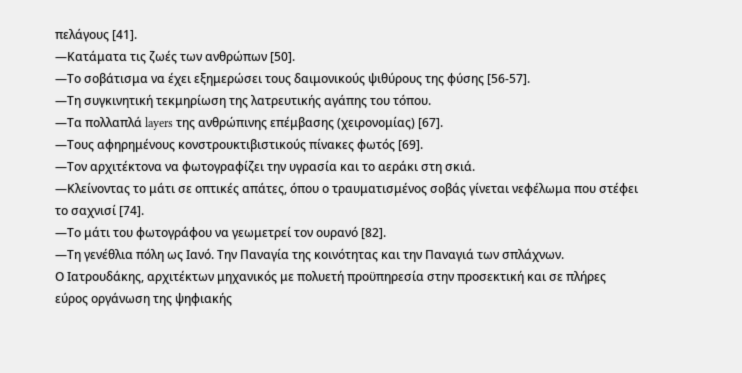πελάγους [41].
—Κατάματα τις ζωές των ανθρώπων [50].
—Το σοβάτισμα να έχει εξημερώσει τους δαιμονικούς ψιθύρους της φύσης [56-57].
—Τη συγκινητική τεκμηρίωση της λατρευτικής αγάπης του τόπου.
—Τα πολλαπλά layers της ανθρώπινης επέμβασης (χειρονομίας) [67].
—Τους αφηρημένους κονστρουκτιβιστικούς πίνακες φωτός [69].
—Τον αρχιτέκτονα να φωτογραφίζει την υγρασία και το αεράκι στη σκιά.
—Κλείνοντας το μάτι σε οπτικές απάτες, όπου ο τραυματισμένος σοβάς γίνεται νεφέλωμα που στέφει το σαχνισί [74].
—Το μάτι του φωτογράφου να γεωμετρεί τον ουρανό [82].
—Τη γενέθλια πόλη ως Ιανό. Την Παναγία της κοινότητας και την Παναγιά των σπλάχνων.
Ο Ιατρουδάκης, αρχιτέκτων μηχανικός με πολυετή προϋπηρεσία στην προσεκτική και σε πλήρες εύρος οργάνωση της ψηφιακής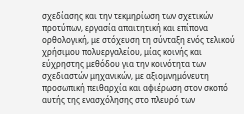σχεδίασης και την τεκμηρίωση των σχετικών προτύπων, εργασία απαιτητική και επίπονα ορθολογική, με στόχευση τη σύνταξη ενός τελικού χρήσιμου πολυεργαλείου, μίας κοινής και εύχρηστης μεθόδου για την κοινότητα των σχεδιαστών μηχανικών, με αξιομνημόνευτη προσωπική πειθαρχία και αφιέρωση στον σκοπό αυτής της ενασχόλησης στο πλευρό των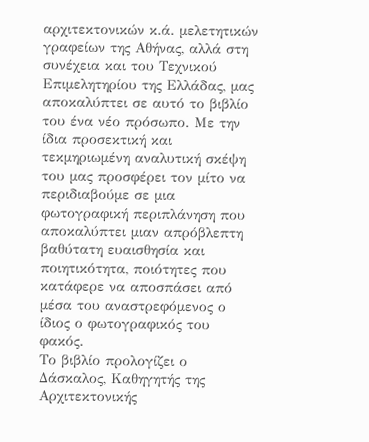αρχιτεκτονικών κ.ά. μελετητικών γραφείων της Αθήνας, αλλά στη συνέχεια και του Τεχνικού Επιμελητηρίου της Ελλάδας, μας αποκαλύπτει σε αυτό το βιβλίο του ένα νέο πρόσωπο. Με την ίδια προσεκτική και τεκμηριωμένη αναλυτική σκέψη του μας προσφέρει τον μίτο να περιδιαβούμε σε μια φωτογραφική περιπλάνηση που αποκαλύπτει μιαν απρόβλεπτη βαθύτατη ευαισθησία και ποιητικότητα, ποιότητες που κατάφερε να αποσπάσει από μέσα του αναστρεφόμενος ο ίδιος ο φωτογραφικός του φακός.
Το βιβλίο προλογίζει ο Δάσκαλος, Καθηγητής της Αρχιτεκτονικής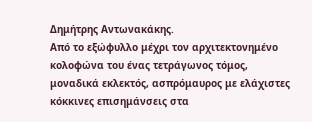Δημήτρης Αντωνακάκης.
Από το εξώφυλλο μέχρι τον αρχιτεκτονημένο κολοφώνα του ένας τετράγωνος τόμος, μοναδικά εκλεκτός, ασπρόμαυρος με ελάχιστες κόκκινες επισημάνσεις στα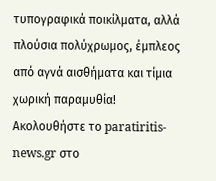τυπογραφικά ποικίλματα, αλλά πλούσια πολύχρωμος, έμπλεος από αγνά αισθήματα και τίμια χωρική παραμυθία!
Ακολουθήστε το paratiritis-news.gr στο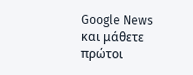Google News και μάθετε πρώτοι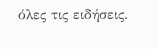όλες τις ειδήσεις.